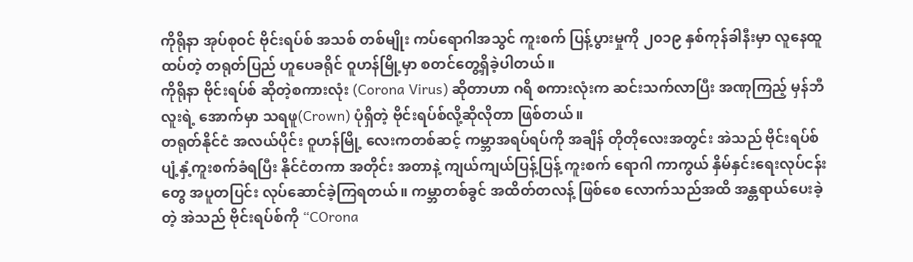ကိုရိုနာ အုပ်စုဝင် ဗိုင်းရပ်စ် အသစ် တစ်မျိုး ကပ်ရောဂါအသွင် ကူးစက် ပြန့်ပွားမှုကို ၂၀၁၉ နှစ်ကုန်ခါနီးမှာ လူနေထူထပ်တဲ့ တရုတ်ပြည် ဟူပေခရိုင် ဝူဟန်မြို့မှာ စတင်တွေ့ရှိခဲ့ပါတယ်။
ကိုရိုနာ ဗိုင်းရပ်စ် ဆိုတဲ့စကားလုံး (Corona Virus) ဆိုတာဟာ ဂရိ စကားလုံးက ဆင်းသက်လာပြီး အဏုကြည့် မှန်ဘီလူးရဲ့ အောက်မှာ သရဖူ(Crown) ပုံရှိတဲ့ ဗိုင်းရပ်စ်လို့ဆိုလိုတာ ဖြစ်တယ်။
တရုတ်နိုင်ငံ အလယ်ပိုင်း ဝူဟန်မြို့ လေးကတစ်ဆင့် ကမ္ဘာအရပ်ရပ်ကို အချိန် တိုတိုလေးအတွင်း အဲသည် ဗိုင်းရပ်စ် ပျံ့နှံ့ကူးစက်ခံရပြီး နိုင်ငံတကာ အတိုင်း အတာနဲ့ ကျယ်ကျယ်ပြန့်ပြန့် ကူးစက် ရောဂါ ကာကွယ် နှိမ်နှင်းရေးလုပ်ငန်းတွေ အပူတပြင်း လုပ်ဆောင်ခဲ့ကြရတယ်။ ကမ္ဘာတစ်ခွင် အထိတ်တလန့် ဖြစ်စေ လောက်သည်အထိ အန္တရာယ်ပေးခဲ့တဲ့ အဲသည် ဗိုင်းရပ်စ်ကို “COrona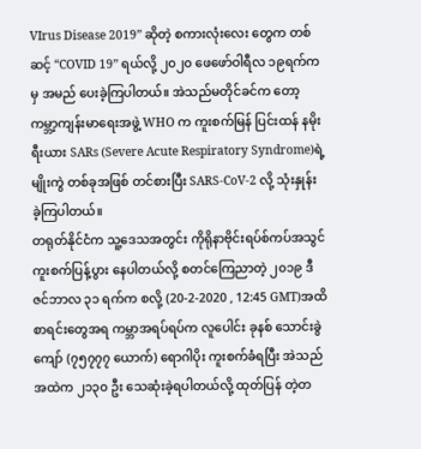VIrus Disease 2019” ဆိုတဲ့ စကားလုံးလေး တွေက တစ်ဆင့် “COVID 19” ရယ်လို့ ၂၀၂၀ ဖေဖော်ဝါရီလ ၁၉ရက်ကမှ အမည် ပေးခဲ့ကြပါတယ်။ အဲသည်မတိုင်ခင်က တော့ ကမ္ဘာ့ကျန်းမာရေးအဖွဲ့ WHO က ကူးစက်မြန် ပြင်းထန် နမိုးရီးယား SARs (Severe Acute Respiratory Syndrome)ရဲ့ မျိုးကွဲ တစ်ခုအဖြစ် တင်စားပြီး SARS-CoV-2 လို့ သုံးနှုန်း ခဲ့ကြပါတယ်။
တရုတ်နိုင်ငံက သူ့ဒေသအတွင်း ကိုရိုနာဗိုင်းရပ်စ်ကပ်အသွင် ကူးစက်ပြန့်ပွား နေပါတယ်လို့ စတင်ကြေညာတဲ့ ၂၀၁၉ ဒီဇင်ဘာလ ၃၁ ရက်က စလို့ (20-2-2020 , 12:45 GMT)အထိ စာရင်းတွေအရ ကမ္ဘာအရပ်ရပ်က လူပေါင်း ခုနစ် သောင်းခွဲကျော် (၇၅၇၇၇ ယောက်) ရောဂါပိုး ကူးစက်ခံရပြီး အဲသည်အထဲက ၂၁၃၀ ဦး သေဆုံးခဲ့ရပါတယ်လို့ ထုတ်ပြန် တဲ့တ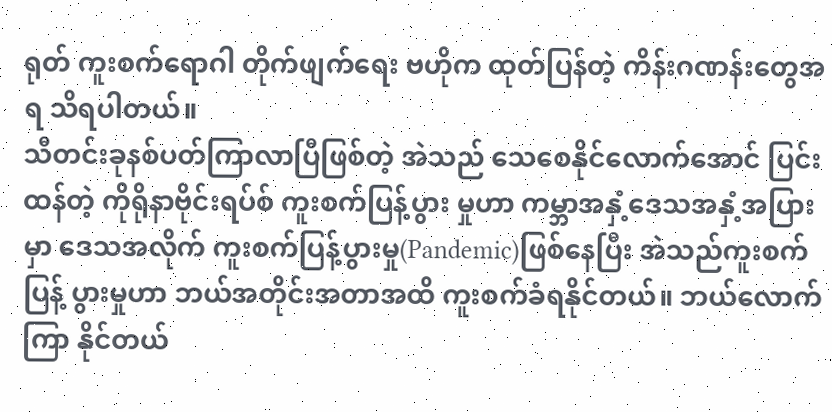ရုတ် ကူးစက်ရောဂါ တိုက်ဖျက်ရေး ဗဟိုက ထုတ်ပြန်တဲ့ ကိန်းဂဏန်းတွေအရ သိရပါတယ်။
သီတင်းခုနစ်ပတ်ကြာလာပြီဖြစ်တဲ့ အဲသည် သေစေနိုင်လောက်အောင် ပြင်း ထန်တဲ့ ကိုရိုနာဗိုင်းရပ်စ် ကူးစက်ပြန့်ပွား မှုဟာ ကမ္ဘာအနှံ့ဒေသအနှံ့အပြားမှာ ဒေသအလိုက် ကူးစက်ပြန့်ပွားမှု(Pandemic)ဖြစ်နေပြီး အဲသည်ကူးစက်ပြန့် ပွားမှုဟာ ဘယ်အတိုင်းအတာအထိ ကူးစက်ခံရနိုင်တယ်။ ဘယ်လောက်ကြာ နိုင်တယ်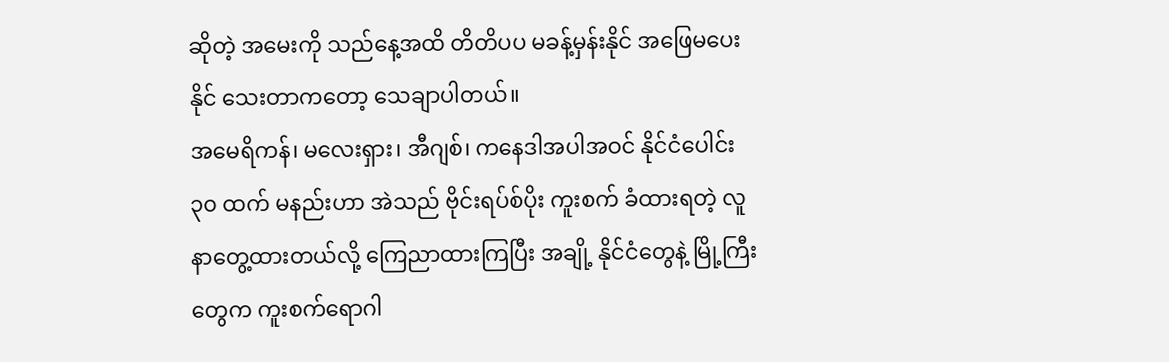ဆိုတဲ့ အမေးကို သည်နေ့အထိ တိတိပပ မခန့်မှန်းနိုင် အဖြေမပေးနိုင် သေးတာကတော့ သေချာပါတယ်။
အမေရိကန်၊ မလေးရှား၊ အီဂျစ်၊ ကနေဒါအပါအဝင် နိုင်ငံပေါင်း ၃၀ ထက် မနည်းဟာ အဲသည် ဗိုင်းရပ်စ်ပိုး ကူးစက် ခံထားရတဲ့ လူနာတွေ့ထားတယ်လို့ ကြေညာထားကြပြီး အချို့ နိုင်ငံတွေနဲ့ မြို့ကြီးတွေက ကူးစက်ရောဂါ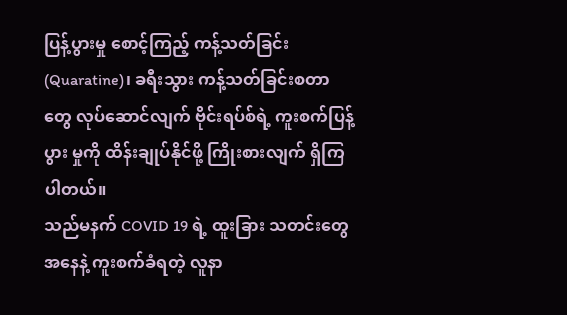ပြန့်ပွားမှု စောင့်ကြည့် ကန့်သတ်ခြင်း (Quaratine)၊ ခရီးသွား ကန့်သတ်ခြင်းစတာတွေ လုပ်ဆောင်လျက် ဗိုင်းရပ်စ်ရဲ့ ကူးစက်ပြန့်ပွား မှုကို ထိန်းချုပ်နိုင်ဖို့ ကြိုးစားလျက် ရှိကြ ပါတယ်။
သည်မနက် COVID 19 ရဲ့ ထူးခြား သတင်းတွေအနေနဲ့ ကူးစက်ခံရတဲ့ လူနာ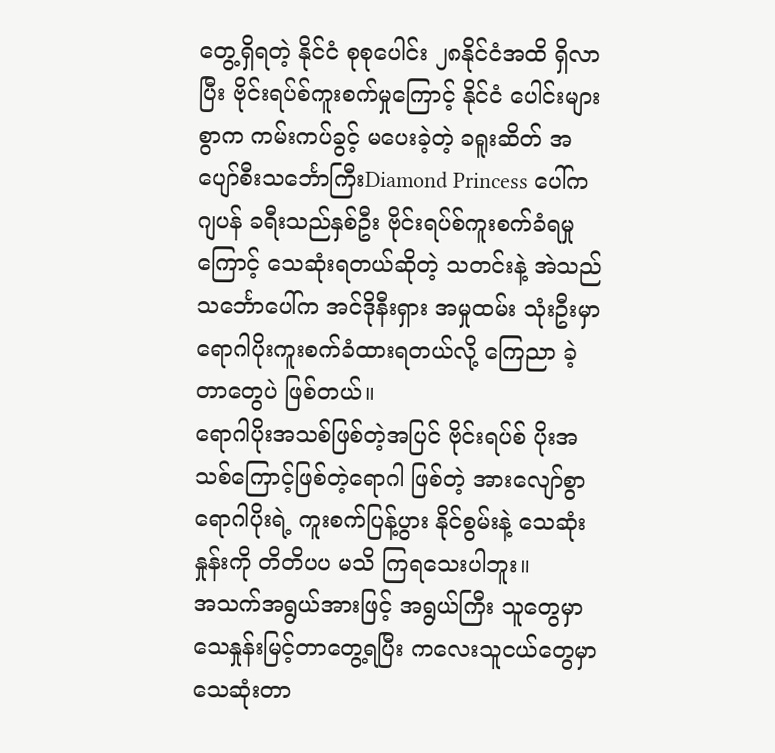တွေ့ရှိရတဲ့ နိုင်ငံ စုစုပေါင်း ၂၈နိုင်ငံအထိ ရှိလာပြီး ဗိုင်းရပ်စ်ကူးစက်မှုကြောင့် နိုင်ငံ ပေါင်းများစွာက ကမ်းကပ်ခွင့် မပေးခဲ့တဲ့ ခရူးဆိတ် အပျော်စီးသင်္ဘောကြီးDiamond Princess ပေါ်က ဂျပန် ခရီးသည်နှစ်ဦး ဗိုင်းရပ်စ်ကူးစက်ခံရမှုကြောင့် သေဆုံးရတယ်ဆိုတဲ့ သတင်းနဲ့ အဲသည် သင်္ဘောပေါ်က အင်ဒိုနီးရှား အမှုထမ်း သုံးဦးမှာ ရောဂါပိုးကူးစက်ခံထားရတယ်လို့ ကြေညာ ခဲ့တာတွေပဲ ဖြစ်တယ်။
ရောဂါပိုးအသစ်ဖြစ်တဲ့အပြင် ဗိုင်းရပ်စ် ပိုးအသစ်ကြောင့်ဖြစ်တဲ့ရောဂါ ဖြစ်တဲ့ အားလျော်စွာ ရောဂါပိုးရဲ့ ကူးစက်ပြန့်ပွား နိုင်စွမ်းနဲ့ သေဆုံးနှုန်းကို တိတိပပ မသိ ကြရသေးပါဘူး။
အသက်အရွယ်အားဖြင့် အရွယ်ကြီး သူတွေမှာ သေနှုန်းမြင့်တာတွေ့ရပြီး ကလေးသူငယ်တွေမှာ သေဆုံးတာ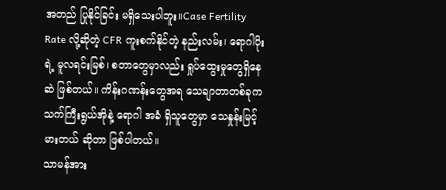အတည် ပြုနိုင်ခြင်း မရှိသေးပါဘူး။Case Fertility Rate လို့ဆိုတဲ့ CFR ကူးစက်နိုင်တဲ့ နည်းလမ်း၊ ရောဂါပိုးရဲ့ မူလရင်းမြစ်၊ စတာတွေမှာလည်း ရှုပ်ထွေးမှုတွေရှိနေဆဲ ဖြစ်တယ်။ ကိန်းဂဏန်းတွေအရ သေချာတာတစ်ခုက သက်ကြီးရွယ်အိုနဲ့ ရောဂါ အခံ ရှိသူတွေမှာ သေနှုန်းမြင့်မားတယ် ဆိုတာ ဖြစ်ပါတယ်။
သာမန်အား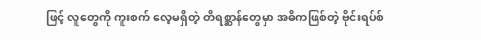ဖြင့် လူတွေကို ကူးစက် လေ့မရှိတဲ့ တိရစ္ဆာန်တွေမှာ အဓိကဖြစ်တဲ့ ဗိုင်းရပ်စ်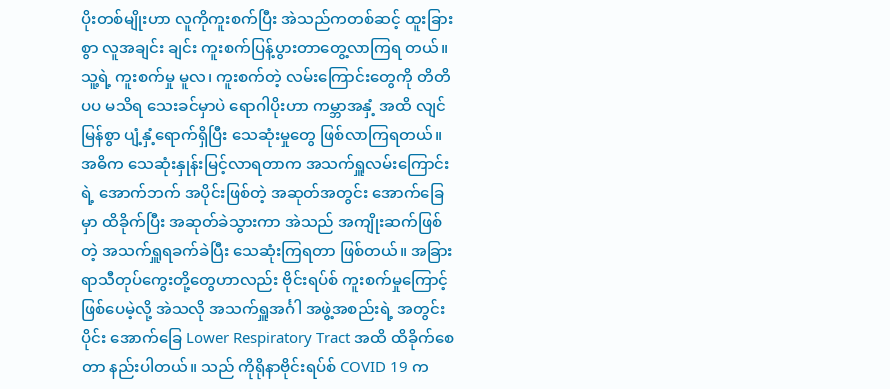ပိုးတစ်မျိုးဟာ လူကိုကူးစက်ပြီး အဲသည်ကတစ်ဆင့် ထူးခြားစွာ လူအချင်း ချင်း ကူးစက်ပြန့်ပွားတာတွေ့လာကြရ တယ်။ သူ့ရဲ့ ကူးစက်မှု မူလ၊ ကူးစက်တဲ့ လမ်းကြောင်းတွေကို တိတိပပ မသိရ သေးခင်မှာပဲ ရောဂါပိုးဟာ ကမ္ဘာအနှံ့ အထိ လျင်မြန်စွာ ပျံ့နှံ့ရောက်ရှိပြီး သေဆုံးမှုတွေ ဖြစ်လာကြရတယ်။
အဓိက သေဆုံးနှုန်းမြင့်လာရတာက အသက်ရှူလမ်းကြောင်းရဲ့ အောက်ဘက် အပိုင်းဖြစ်တဲ့ အဆုတ်အတွင်း အောက်ခြေ မှာ ထိခိုက်ပြီး အဆုတ်ခဲသွားကာ အဲသည် အကျိုးဆက်ဖြစ်တဲ့ အသက်ရှူရခက်ခဲပြီး သေဆုံးကြရတာ ဖြစ်တယ်။ အခြား ရာသီတုပ်ကွေးတို့တွေဟာလည်း ဗိုင်းရပ်စ် ကူးစက်မှုကြောင့် ဖြစ်ပေမဲ့လို့ အဲသလို အသက်ရှူအင်္ဂါ အဖွဲ့အစည်းရဲ့ အတွင်းပိုင်း အောက်ခြေ Lower Respiratory Tract အထိ ထိခိုက်စေတာ နည်းပါတယ်။ သည် ကိုရိုနာဗိုင်းရပ်စ် COVID 19 က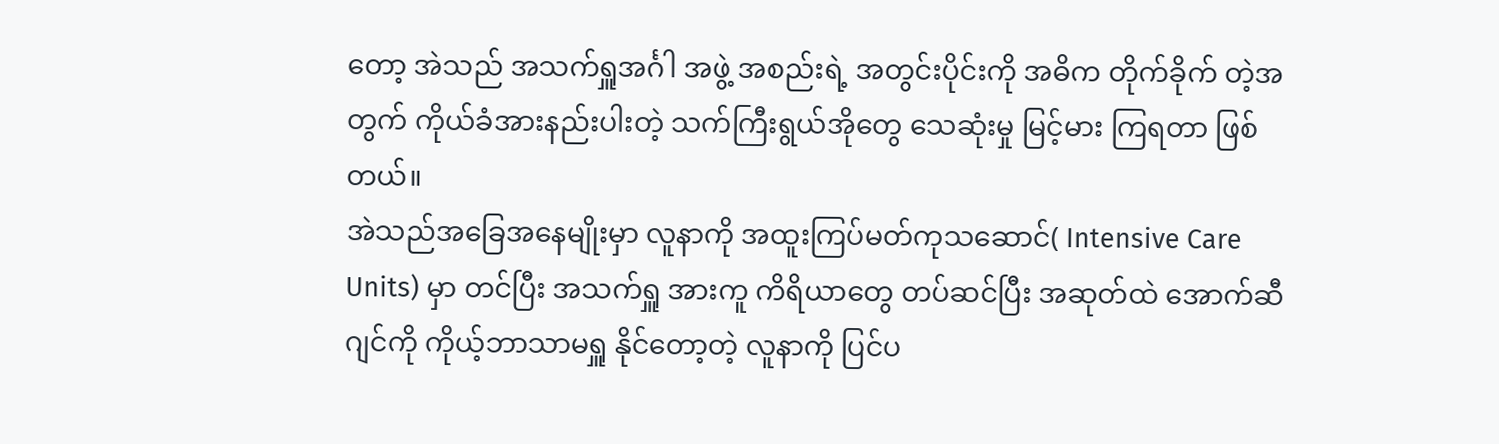တော့ အဲသည် အသက်ရှူအင်္ဂါ အဖွဲ့ အစည်းရဲ့ အတွင်းပိုင်းကို အဓိက တိုက်ခိုက် တဲ့အတွက် ကိုယ်ခံအားနည်းပါးတဲ့ သက်ကြီးရွယ်အိုတွေ သေဆုံးမှု မြင့်မား ကြရတာ ဖြစ်တယ်။
အဲသည်အခြေအနေမျိုးမှာ လူနာကို အထူးကြပ်မတ်ကုသဆောင်( Intensive Care Units) မှာ တင်ပြီး အသက်ရှူ အားကူ ကိရိယာတွေ တပ်ဆင်ပြီး အဆုတ်ထဲ အောက်ဆီဂျင်ကို ကိုယ့်ဘာသာမရှူ နိုင်တော့တဲ့ လူနာကို ပြင်ပ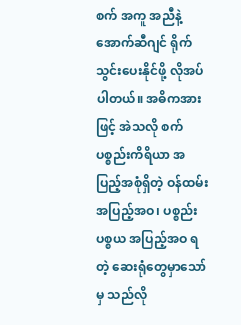စက် အကူ အညီနဲ့ အောက်ဆီဂျင် ရိုက်သွင်းပေးနိုင်ဖို့ လိုအပ်ပါတယ်။ အဓိကအားဖြင့် အဲသလို စက်ပစ္စည်းကိရိယာ အပြည့်အစုံရှိတဲ့ ဝန်ထမ်း အပြည့်အဝ၊ ပစ္စည်းပစ္စယ အပြည့်အဝ ရတဲ့ ဆေးရုံတွေမှာသော်မှ သည်လို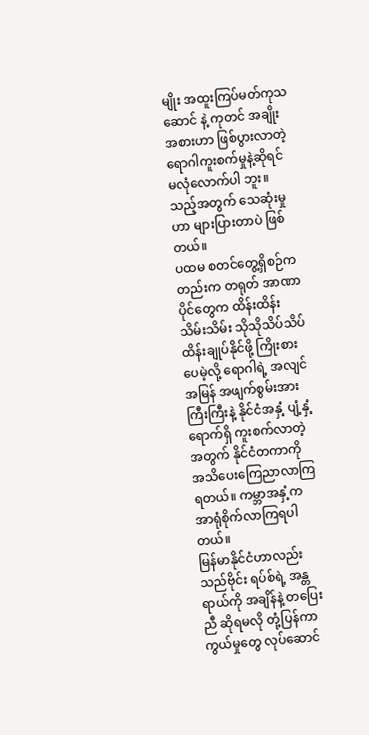မျိုး အထူးကြပ်မတ်ကုသဆောင် နဲ့ ကုတင် အချိုးအစားဟာ ဖြစ်ပွားလာတဲ့ ရောဂါကူးစက်မှုနဲ့ဆိုရင် မလုံလောက်ပါ ဘူး။ သည့်အတွက် သေဆုံးမှုဟာ များပြားတာပဲ ဖြစ်တယ်။
ပထမ စတင်တွေ့ရှိစဉ်ကတည်းက တရုတ် အာဏာပိုင်တွေက ထိန်းထိန်း သိမ်းသိမ်း သိုသိုသိပ်သိပ် ထိန်းချုပ်နိုင်ဖို့ ကြိုးစားပေမဲ့လို့ ရောဂါရဲ့ အလျင်အမြန် အဖျက်စွမ်းအားကြီးကြီးနဲ့ နိုင်ငံအနှံ့ ပျံ့နှံ့ရောက်ရှိ ကူးစက်လာတဲ့အတွက် နိုင်ငံတကာကို အသိပေးကြေညာလာကြရတယ်။ ကမ္ဘာအနှံ့က အာရုံစိုက်လာကြရပါတယ်။
မြန်မာနိုင်ငံဟာလည်း သည်ဗိုင်း ရပ်စ်ရဲ့ အန္တရာယ်ကို အချိန်နဲ့ တပြေးညီ ဆိုရမလို တုံ့ပြန်ကာကွယ်မှုတွေ လုပ်ဆောင်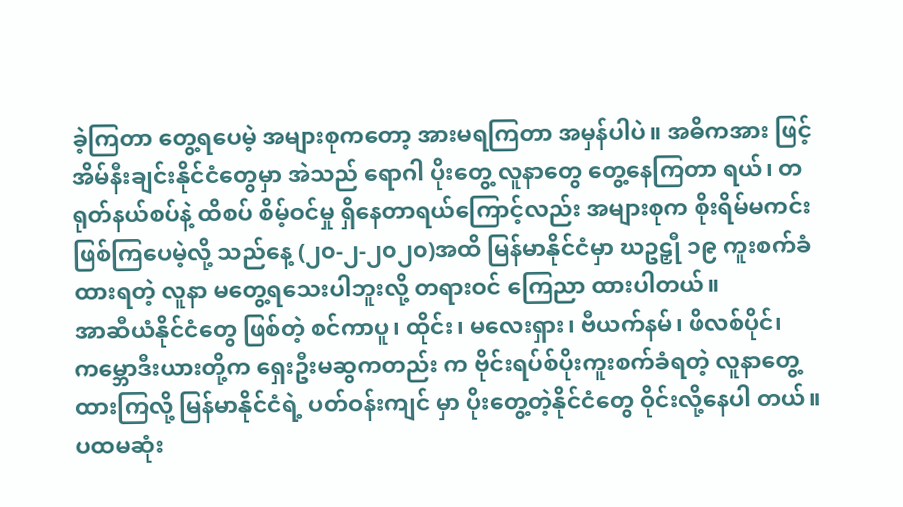ခဲ့ကြတာ တွေ့ရပေမဲ့ အများစုကတော့ အားမရကြတာ အမှန်ပါပဲ။ အဓိကအား ဖြင့် အိမ်နီးချင်းနိုင်ငံတွေမှာ အဲသည် ရောဂါ ပိုးတွေ့ လူနာတွေ တွေ့နေကြတာ ရယ်၊ တရုတ်နယ်စပ်နဲ့ ထိစပ် စိမ့်ဝင်မှု ရှိနေတာရယ်ကြောင့်လည်း အများစုက စိုးရိမ်မကင်း ဖြစ်ကြပေမဲ့လို့ သည်နေ့ (၂၀-၂-၂၀၂၀)အထိ မြန်မာနိုင်ငံမှာ ဃဥဠှီု ၁၉ ကူးစက်ခံထားရတဲ့ လူနာ မတွေ့ရသေးပါဘူးလို့ တရားဝင် ကြေညာ ထားပါတယ်။
အာဆီယံနိုင်ငံတွေ ဖြစ်တဲ့ စင်ကာပူ၊ ထိုင်း၊ မလေးရှား၊ ဗီယက်နမ်၊ ဖိလစ်ပိုင်၊ ကမ္ဘောဒီးယားတို့က ရှေးဦးမဆွကတည်း က ဗိုင်းရပ်စ်ပိုးကူးစက်ခံရတဲ့ လူနာတွေ့ ထားကြလို့ မြန်မာနိုင်ငံရဲ့ ပတ်ဝန်းကျင် မှာ ပိုးတွေ့တဲ့နိုင်ငံတွေ ဝိုင်းလို့နေပါ တယ်။ ပထမဆုံး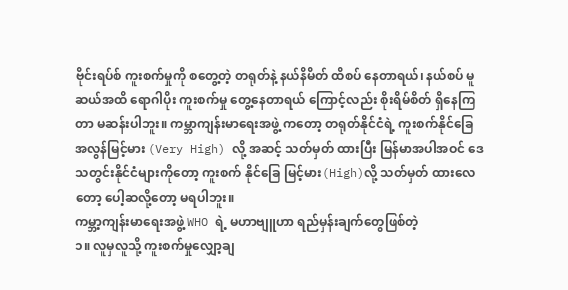ဗိုင်းရပ်စ် ကူးစက်မှုကို စတွေ့တဲ့ တရုတ်နဲ့ နယ်နိမိတ် ထိစပ် နေတာရယ်၊ နယ်စပ် မူဆယ်အထိ ရောဂါပိုး ကူးစက်မှု တွေ့နေတာရယ် ကြောင့်လည်း စိုးရိမ်စိတ် ရှိနေကြတာ မဆန်းပါဘူး။ ကမ္ဘာကျန်းမာရေးအဖွဲ့ ကတော့ တရုတ်နိုင်ငံရဲ့ ကူးစက်နိုင်ခြေ အလွန်မြင့်မား (Very High) လို့ အဆင့် သတ်မှတ် ထားပြီး မြန်မာအပါအဝင် ဒေသတွင်းနိုင်ငံများကိုတော့ ကူးစက် နိုင်ခြေ မြင့်မား(High)လို့ သတ်မှတ် ထားလေတော့ ပေါ့ဆလို့တော့ မရပါဘူး။
ကမ္ဘာ့ကျန်းမာရေးအဖွဲ့ WHO ရဲ့ မဟာဗျူဟာ ရည်မှန်းချက်တွေဖြစ်တဲ့
၁။ လူမှလူသို့ ကူးစက်မှုလျှော့ချ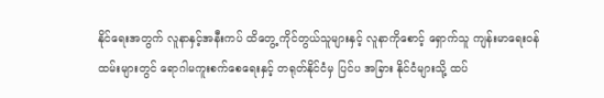နိုင်ရေးအတွက် လူနာနှင့်အနီးကပ် ထိတွေ့ ကိုင်တွယ်သူများနှင့် လူနာကိုစောင့် ရှောက်သူ ကျန်းမာရေးဝန်ထမ်းများတွင် ရောဂါမကူးစက်စေရေးနှင့် တရုတ်နိုင်ငံမှ ပြင်ပ အခြား နိုင်ငံများသို့ ထပ်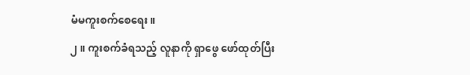မံမကူးစက်စေရေး။
၂။ ကူးစက်ခံရသည့် လူနာကို ရှာဖွေ ဖော်ထုတ်ပြီး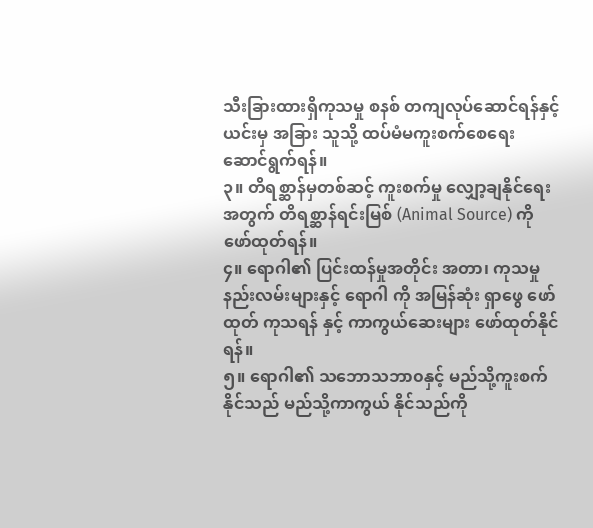သီးခြားထားရှိကုသမှု စနစ် တကျလုပ်ဆောင်ရန်နှင့် ယင်းမှ အခြား သူသို့ ထပ်မံမကူးစက်စေရေး ဆောင်ရွက်ရန်။
၃။ တိရစ္ဆာန်မှတစ်ဆင့် ကူးစက်မှု လျှော့ချနိုင်ရေးအတွက် တိရစ္ဆာန်ရင်းမြစ် (Animal Source) ကို ဖော်ထုတ်ရန်။
၄။ ရောဂါ၏ ပြင်းထန်မှုအတိုင်း အတာ၊ ကုသမှုနည်းလမ်းများနှင့် ရောဂါ ကို အမြန်ဆုံး ရှာဖွေ ဖော်ထုတ် ကုသရန် နှင့် ကာကွယ်ဆေးများ ဖော်ထုတ်နိုင်ရန်။
၅။ ရောဂါ၏ သဘောသဘာ၀နှင့် မည်သို့ကူးစက်နိုင်သည် မည်သို့ကာကွယ် နိုင်သည်ကို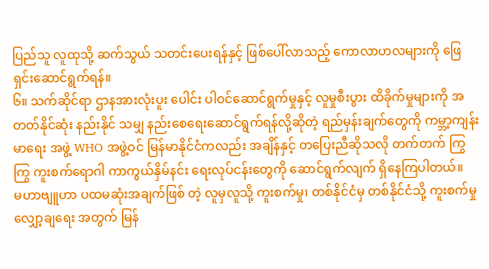ပြည်သူ လူထုသို့ ဆက်သွယ် သတင်းပေးရန်နှင့် ဖြစ်ပေါ်လာသည့် ကောလာဟလများကို ဖြေရှင်းဆောင်ရွက်ရန်။
၆။ သက်ဆိုင်ရာ ဌာနအားလုံးပူး ပေါင်း ပါဝင်ဆောင်ရွက်မှုနှင့် လူမှုစီးပွား ထိခိုက်မှုများကို အတတ်နိုင်ဆုံး နည်းနိုင် သမျှ နည်းစေရေးဆောင်ရွက်ရန်လို့ဆိုတဲ့ ရည်မှန်းချက်တွေကို ကမ္ဘာ့ကျန်းမာရေး အဖွဲ့ WHO အဖွဲ့ဝင် မြန်မာနိုင်ငံကလည်း အချိန်နှင့် တပြေးညီဆိုသလို တက်တက် ကြွကြွ ကူးစက်ရောဂါ ကာကွယ်နှိမ်နင်း ရေးလုပ်ငန်းတွေကို ဆောင်ရွက်လျက် ရှိနေကြပါတယ်။
မဟာဗျူဟာ ပထမဆုံးအချက်ဖြစ် တဲ့ လူမှလူသို့ ကူးစက်မှု၊ တစ်နိုင်ငံမှ တစ်နိုင်ငံသို့ ကူးစက်မှု လျှော့ချရေး အတွက် မြန်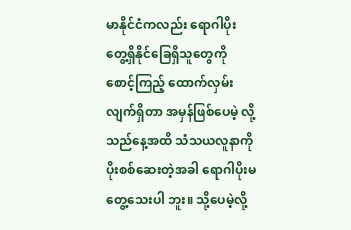မာနိုင်ငံကလည်း ရောဂါပိုးတွေ့ရှိနိုင်ခြေရှိသူတွေကို စောင့်ကြည့် ထောက်လှမ်းလျက်ရှိတာ အမှန်ဖြစ်ပေမဲ့ လို့ သည်နေ့အထိ သံသယလူနာကို ပိုးစစ်ဆေးတဲ့အခါ ရောဂါပိုးမတွေ့သေးပါ ဘူး။ သို့ပေမဲ့လို့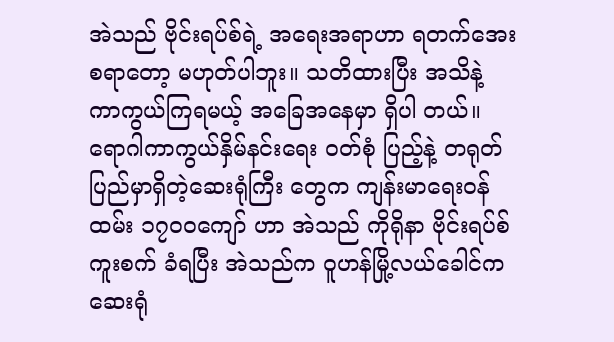အဲသည် ဗိုင်းရပ်စ်ရဲ့ အရေးအရာဟာ ရတက်အေးစရာတော့ မဟုတ်ပါဘူး။ သတိထားပြီး အသိနဲ့ ကာကွယ်ကြရမယ့် အခြေအနေမှာ ရှိပါ တယ်။
ရောဂါကာကွယ်နှိမ်နင်းရေး ဝတ်စုံ ပြည့်နဲ့ တရုတ်ပြည်မှာရှိတဲ့ဆေးရုံကြီး တွေက ကျန်းမာရေးဝန်ထမ်း ၁၇၀၀ကျော် ဟာ အဲသည် ကိုရိုနာ ဗိုင်းရပ်စ်ကူးစက် ခံရပြီး အဲသည်က ဝူဟန်မြို့လယ်ခေါင်က ဆေးရုံ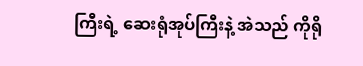ကြီးရဲ့ ဆေးရုံအုပ်ကြီးနဲ့ အဲသည် ကိုရို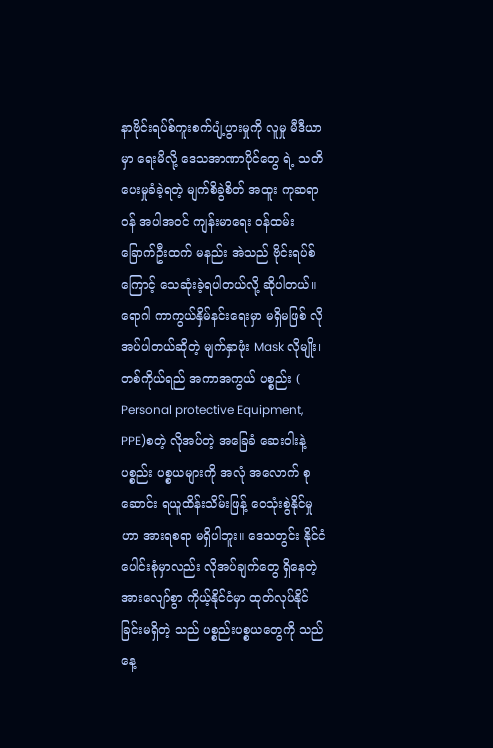နာဗိုင်းရပ်စ်ကူးစက်ပျံ့ပွားမှုကို လူမှု မီဒီယာမှာ ရေးမိလို့ ဒေသအာဏာပိုင်တွေ ရဲ့ သတိပေးမှုခံခဲ့ရတဲ့ မျက်စိခွဲစိတ် အထူး ကုဆရာဝန် အပါအဝင် ကျန်းမာရေး ဝန်ထမ်း ခြောက်ဦးထက် မနည်း အဲသည် ဗိုင်းရပ်စ်ကြောင့် သေဆုံးခဲ့ရပါတယ်လို့ ဆိုပါတယ်။
ရောဂါ ကာကွယ်နှိမ်နင်းရေးမှာ မရှိမဖြစ် လိုအပ်ပါတယ်ဆိုတဲ့ မျက်နှာဖုံး Mask လိုမျိုး၊ တစ်ကိုယ်ရည် အကာအကွယ် ပစ္စည်း ( Personal protective Equipment, PPE)စတဲ့ လိုအပ်တဲ့ အခြေခံ ဆေးဝါးနဲ့ ပစ္စည်း ပစ္စယများကို အလုံ အလောက် စုဆောင်း ရယူထိန်းသိမ်းဖြန့် ဝေသုံးစွဲနိုင်မှုဟာ အားရစရာ မရှိပါဘူး။ ဒေသတွင်း နိုင်ငံပေါင်းစုံမှာလည်း လိုအပ်ချက်တွေ ရှိနေတဲ့ အားလျော်စွာ ကိုယ့်နိုင်ငံမှာ ထုတ်လုပ်နိုင်ခြင်းမရှိတဲ့ သည် ပစ္စည်းပစ္စယတွေကို သည်နေ့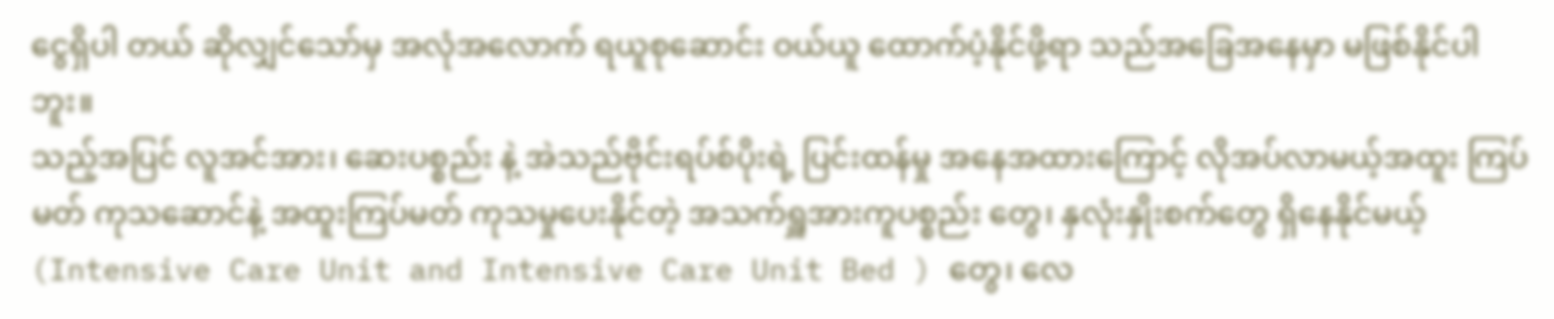ငွေရှိပါ တယ် ဆိုလျှင်သော်မှ အလုံအလောက် ရယူစုဆောင်း ဝယ်ယူ ထောက်ပံ့နိုင်ဖို့ရာ သည်အခြေအနေမှာ မဖြစ်နိုင်ပါဘူး။
သည့်အပြင် လူအင်အား၊ ဆေးပစ္စည်း နဲ့ အဲသည်ဗိုင်းရပ်စ်ပိုးရဲ့ ပြင်းထန်မှု အနေအထားကြောင့် လိုအပ်လာမယ့်အထူး ကြပ်မတ် ကုသဆောင်နဲ့ အထူးကြပ်မတ် ကုသမှုပေးနိုင်တဲ့ အသက်ရှူအားကူပစ္စည်း တွေ၊ နှလုံးနှိုးစက်တွေ ရှိနေနိုင်မယ့် (Intensive Care Unit and Intensive Care Unit Bed ) တွေ၊ လေ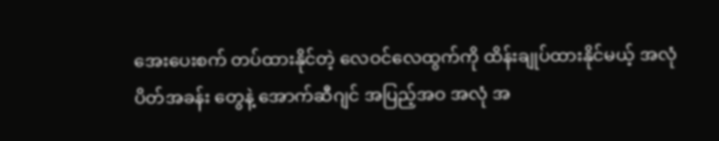အေးပေးစက် တပ်ထားနိုင်တဲ့ လေဝင်လေထွက်ကို ထိန်းချုပ်ထားနိုင်မယ့် အလုံပိတ်အခန်း တွေနဲ့ အောက်ဆီဂျင် အပြည့်အဝ အလုံ အ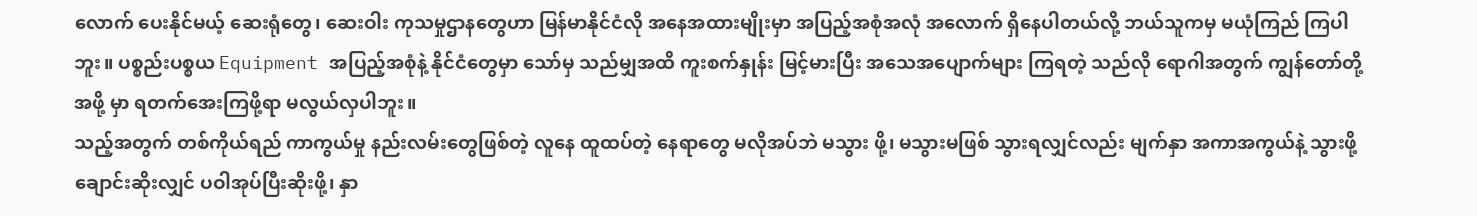လောက် ပေးနိုင်မယ့် ဆေးရုံတွေ၊ ဆေးဝါး ကုသမှုဌာနတွေဟာ မြန်မာနိုင်ငံလို အနေအထားမျိုးမှာ အပြည့်အစုံအလုံ အလောက် ရှိနေပါတယ်လို့ ဘယ်သူကမှ မယုံကြည် ကြပါဘူး။ ပစ္စည်းပစ္စယ Equipment အပြည့်အစုံနဲ့ နိုင်ငံတွေမှာ သော်မှ သည်မျှအထိ ကူးစက်နှုန်း မြင့်မားပြီး အသေအပျောက်များ ကြရတဲ့ သည်လို ရောဂါအတွက် ကျွန်တော်တို့အဖို့ မှာ ရတက်အေးကြဖို့ရာ မလွယ်လှပါဘူး။
သည့်အတွက် တစ်ကိုယ်ရည် ကာကွယ်မှု နည်းလမ်းတွေဖြစ်တဲ့ လူနေ ထူထပ်တဲ့ နေရာတွေ မလိုအပ်ဘဲ မသွား ဖို့၊ မသွားမဖြစ် သွားရလျှင်လည်း မျက်နှာ အကာအကွယ်နဲ့ သွားဖို့ ချောင်းဆိုးလျှင် ပဝါအုပ်ပြီးဆိုးဖို့၊ နှာ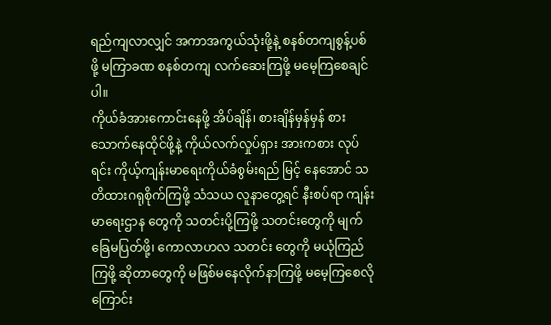ရည်ကျလာလျှင် အကာအကွယ်သုံးဖို့နဲ့ စနစ်တကျစွန့်ပစ် ဖို့ မကြာခဏ စနစ်တကျ လက်ဆေးကြဖို့ မမေ့ကြစေချင်ပါ။
ကိုယ်ခံအားကောင်းနေဖို့ အိပ်ချိန်၊ စားချိန်မှန်မှန် စားသောက်နေထိုင်ဖို့နဲ့ ကိုယ်လက်လှုပ်ရှား အားကစား လုပ်ရင်း ကိုယ့်ကျန်းမာရေးကိုယ်ခံစွမ်းရည် မြင့် နေအောင် သတိထားဂရုစိုက်ကြဖို့ သံသယ လူနာတွေ့ရင် နီးစပ်ရာ ကျန်းမာရေးဌာန တွေကို သတင်းပို့ကြဖို့ သတင်းတွေကို မျက်ခြေမပြတ်ဖို့၊ ကောလာဟလ သတင်း တွေကို မယုံကြည်ကြဖို့ ဆိုတာတွေကို မဖြစ်မနေလိုက်နာကြဖို့ မမေ့ကြစေလို ကြောင်း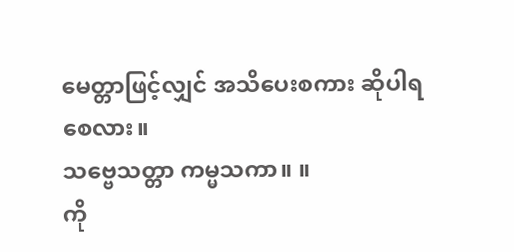မေတ္တာဖြင့်လျှင် အသိပေးစကား ဆိုပါရစေလား။
သဗ္ဗေသတ္တာ ကမ္မသကာ။ ။
ကို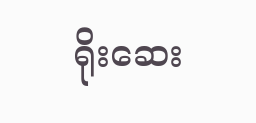ရိုးဆေး